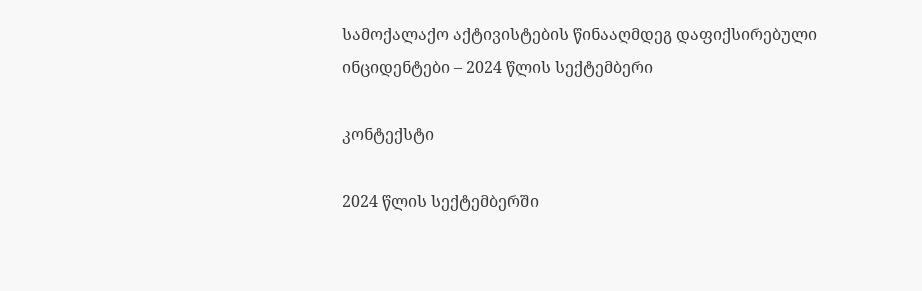სამოქალაქო აქტივისტების წინააღმდეგ დაფიქსირებული ინციდენტები – 2024 წლის სექტემბერი

კონტექსტი

2024 წლის სექტემბერში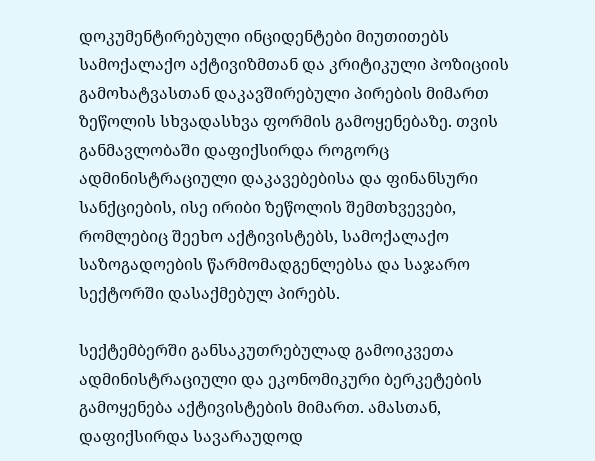დოკუმენტირებული ინციდენტები მიუთითებს სამოქალაქო აქტივიზმთან და კრიტიკული პოზიციის გამოხატვასთან დაკავშირებული პირების მიმართ ზეწოლის სხვადასხვა ფორმის გამოყენებაზე. თვის განმავლობაში დაფიქსირდა როგორც ადმინისტრაციული დაკავებებისა და ფინანსური სანქციების, ისე ირიბი ზეწოლის შემთხვევები, რომლებიც შეეხო აქტივისტებს, სამოქალაქო საზოგადოების წარმომადგენლებსა და საჯარო სექტორში დასაქმებულ პირებს.

სექტემბერში განსაკუთრებულად გამოიკვეთა ადმინისტრაციული და ეკონომიკური ბერკეტების გამოყენება აქტივისტების მიმართ. ამასთან, დაფიქსირდა სავარაუდოდ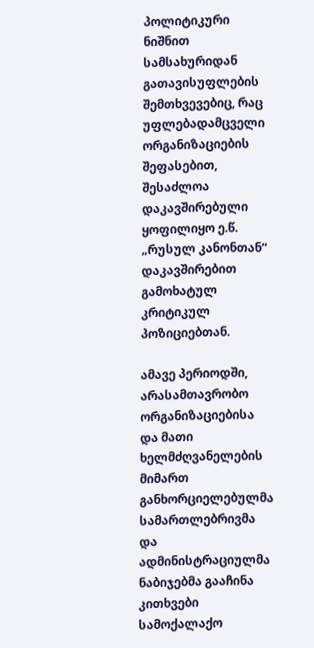პოლიტიკური ნიშნით სამსახურიდან გათავისუფლების შემთხვევებიც, რაც უფლებადამცველი ორგანიზაციების შეფასებით, შესაძლოა დაკავშირებული ყოფილიყო ე.წ. „რუსულ კანონთან“ დაკავშირებით გამოხატულ კრიტიკულ პოზიციებთან.

ამავე პერიოდში, არასამთავრობო ორგანიზაციებისა და მათი ხელმძღვანელების მიმართ განხორციელებულმა სამართლებრივმა და ადმინისტრაციულმა ნაბიჯებმა გააჩინა კითხვები სამოქალაქო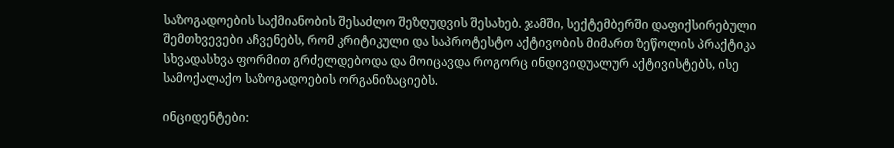საზოგადოების საქმიანობის შესაძლო შეზღუდვის შესახებ. ჯამში, სექტემბერში დაფიქსირებული შემთხვევები აჩვენებს, რომ კრიტიკული და საპროტესტო აქტივობის მიმართ ზეწოლის პრაქტიკა სხვადასხვა ფორმით გრძელდებოდა და მოიცავდა როგორც ინდივიდუალურ აქტივისტებს, ისე სამოქალაქო საზოგადოების ორგანიზაციებს.

ინციდენტები: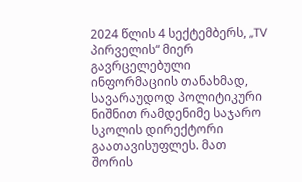2024 წლის 4 სექტემბერს, „TV პირველის“ მიერ გავრცელებული ინფორმაციის თანახმად, სავარაუდოდ პოლიტიკური ნიშნით რამდენიმე საჯარო სკოლის დირექტორი გაათავისუფლეს. მათ შორის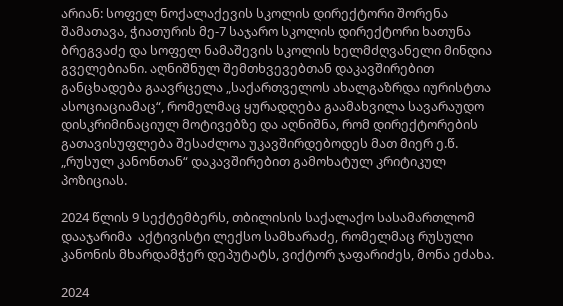არიან: სოფელ ნოქალაქევის სკოლის დირექტორი შორენა შამათავა, ჭიათურის მე-7 საჯარო სკოლის დირექტორი ხათუნა ბრეგვაძე და სოფელ ნამაშევის სკოლის ხელმძღვანელი მინდია გველებიანი. აღნიშნულ შემთხვევებთან დაკავშირებით განცხადება გაავრცელა „საქართველოს ახალგაზრდა იურისტთა ასოციაციამაც“, რომელმაც ყურადღება გაამახვილა სავარაუდო დისკრიმინაციულ მოტივებზე და აღნიშნა, რომ დირექტორების გათავისუფლება შესაძლოა უკავშირდებოდეს მათ მიერ ე.წ. „რუსულ კანონთან“ დაკავშირებით გამოხატულ კრიტიკულ პოზიციას.

2024 წლის 9 სექტემბერს, თბილისის საქალაქო სასამართლომ დააჯარიმა  აქტივისტი ლექსო სამხარაძე, რომელმაც რუსული კანონის მხარდამჭერ დეპუტატს, ვიქტორ ჯაფარიძეს, მონა ეძახა.

2024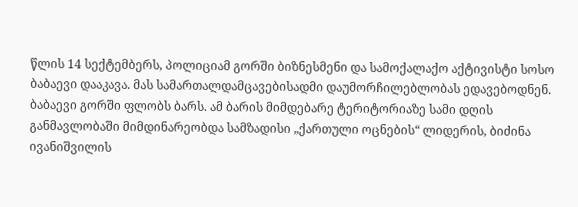წლის 14 სექტემბერს, პოლიციამ გორში ბიზნესმენი და სამოქალაქო აქტივისტი სოსო ბაბაევი დააკავა. მას სამართალდამცავებისადმი დაუმორჩილებლობას ედავებოდნენ. ბაბაევი გორში ფლობს ბარს. ამ ბარის მიმდებარე ტერიტორიაზე სამი დღის განმავლობაში მიმდინარეობდა სამზადისი „ქართული ოცნების“ ლიდერის, ბიძინა ივანიშვილის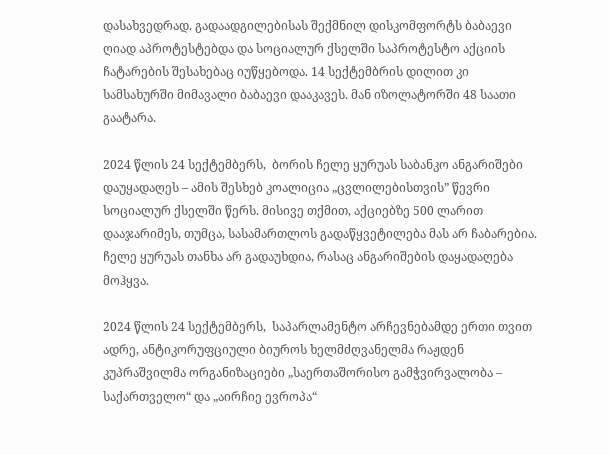დასახვედრად. გადაადგილებისას შექმნილ დისკომფორტს ბაბაევი ღიად აპროტესტებდა და სოციალურ ქსელში საპროტესტო აქციის ჩატარების შესახებაც იუწყებოდა. 14 სექტემბრის დილით კი სამსახურში მიმავალი ბაბაევი დააკავეს. მან იზოლატორში 48 საათი გაატარა.

2024 წლის 24 სექტემბერს,  ბორის ჩელე ყურუას საბანკო ანგარიშები დაუყადაღეს – ამის შესხებ კოალიცია „ცვლილებისთვის” წევრი სოციალურ ქსელში წერს. მისივე თქმით, აქციებზე 500 ლარით დააჯარიმეს, თუმცა, სასამართლოს გადაწყვეტილება მას არ ჩაბარებია. ჩელე ყურუას თანხა არ გადაუხდია, რასაც ანგარიშების დაყადაღება მოჰყვა.

2024 წლის 24 სექტემბერს,  საპარლამენტო არჩევნებამდე ერთი თვით ადრე, ანტიკორუფციული ბიუროს ხელმძღვანელმა რაჟდენ კუპრაშვილმა ორგანიზაციები „საერთაშორისო გამჭვირვალობა – საქართველო“ და „აირჩიე ევროპა“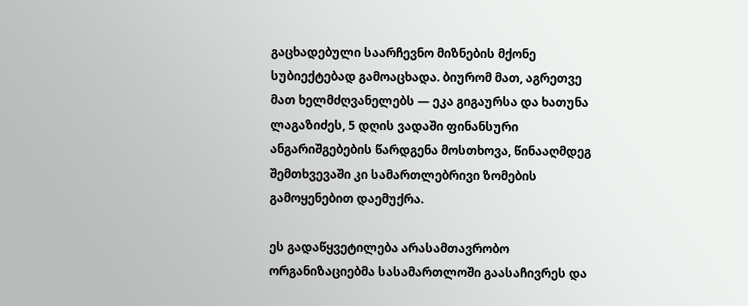გაცხადებული საარჩევნო მიზნების მქონე სუბიექტებად გამოაცხადა. ბიურომ მათ, აგრეთვე მათ ხელმძღვანელებს — ეკა გიგაურსა და ხათუნა ლაგაზიძეს, 5 დღის ვადაში ფინანსური ანგარიშგებების წარდგენა მოსთხოვა, წინააღმდეგ შემთხვევაში კი სამართლებრივი ზომების გამოყენებით დაემუქრა.

ეს გადაწყვეტილება არასამთავრობო ორგანიზაციებმა სასამართლოში გაასაჩივრეს და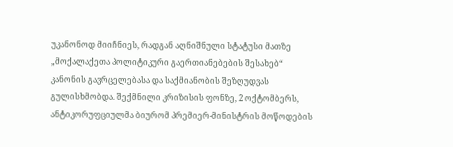უკანონოდ მიიჩნიეს, რადგან აღნიშნული სტატუსი მათზე „მოქალაქეთა პოლიტიკური გაერთიანებების შესახებ“ კანონის გავრცელებასა და საქმიანობის შეზღუდვას გულისხმობდა. შექმნილი კრიზისის ფონზე, 2 ოქტომბერს, ანტიკორუფციულმა ბიურომ პრემიერ-მინისტრის მოწოდების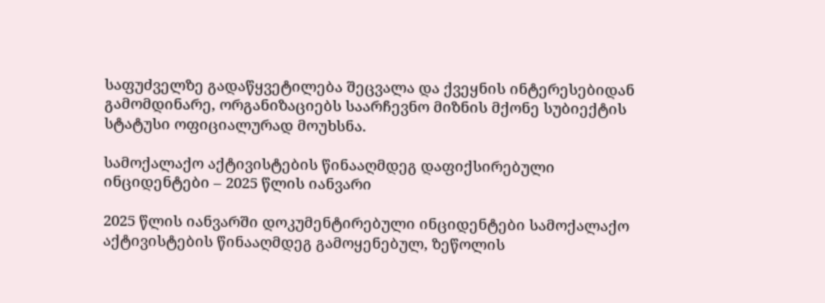საფუძველზე გადაწყვეტილება შეცვალა და ქვეყნის ინტერესებიდან გამომდინარე, ორგანიზაციებს საარჩევნო მიზნის მქონე სუბიექტის სტატუსი ოფიციალურად მოუხსნა.

სამოქალაქო აქტივისტების წინააღმდეგ დაფიქსირებული ინციდენტები – 2025 წლის იანვარი

2025 წლის იანვარში დოკუმენტირებული ინციდენტები სამოქალაქო აქტივისტების წინააღმდეგ გამოყენებულ, ზეწოლის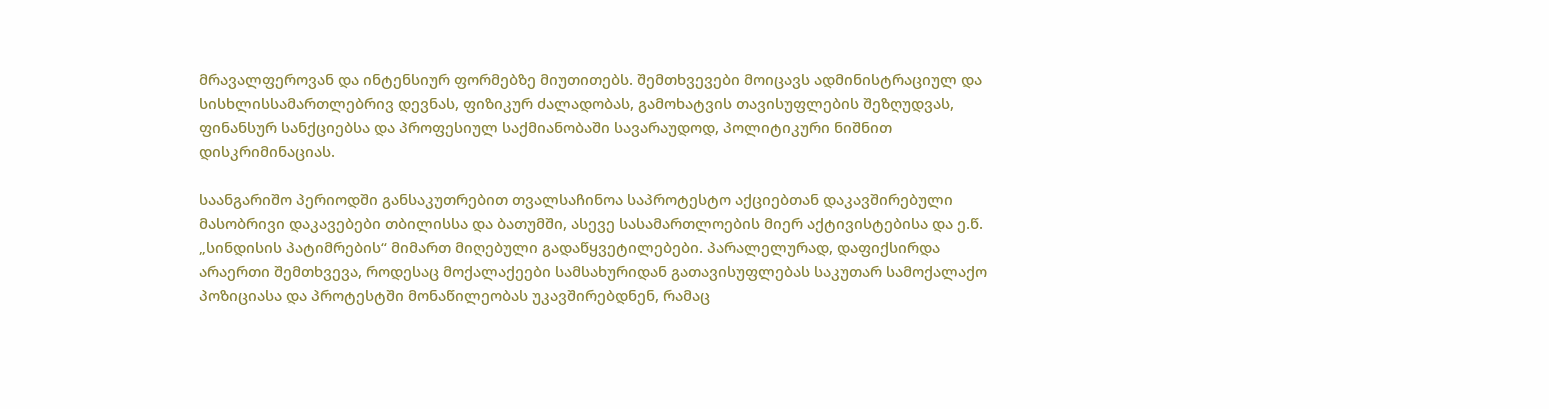მრავალფეროვან და ინტენსიურ ფორმებზე მიუთითებს. შემთხვევები მოიცავს ადმინისტრაციულ და სისხლისსამართლებრივ დევნას, ფიზიკურ ძალადობას, გამოხატვის თავისუფლების შეზღუდვას, ფინანსურ სანქციებსა და პროფესიულ საქმიანობაში სავარაუდოდ, პოლიტიკური ნიშნით დისკრიმინაციას.

საანგარიშო პერიოდში განსაკუთრებით თვალსაჩინოა საპროტესტო აქციებთან დაკავშირებული მასობრივი დაკავებები თბილისსა და ბათუმში, ასევე სასამართლოების მიერ აქტივისტებისა და ე.წ. „სინდისის პატიმრების“ მიმართ მიღებული გადაწყვეტილებები. პარალელურად, დაფიქსირდა არაერთი შემთხვევა, როდესაც მოქალაქეები სამსახურიდან გათავისუფლებას საკუთარ სამოქალაქო პოზიციასა და პროტესტში მონაწილეობას უკავშირებდნენ, რამაც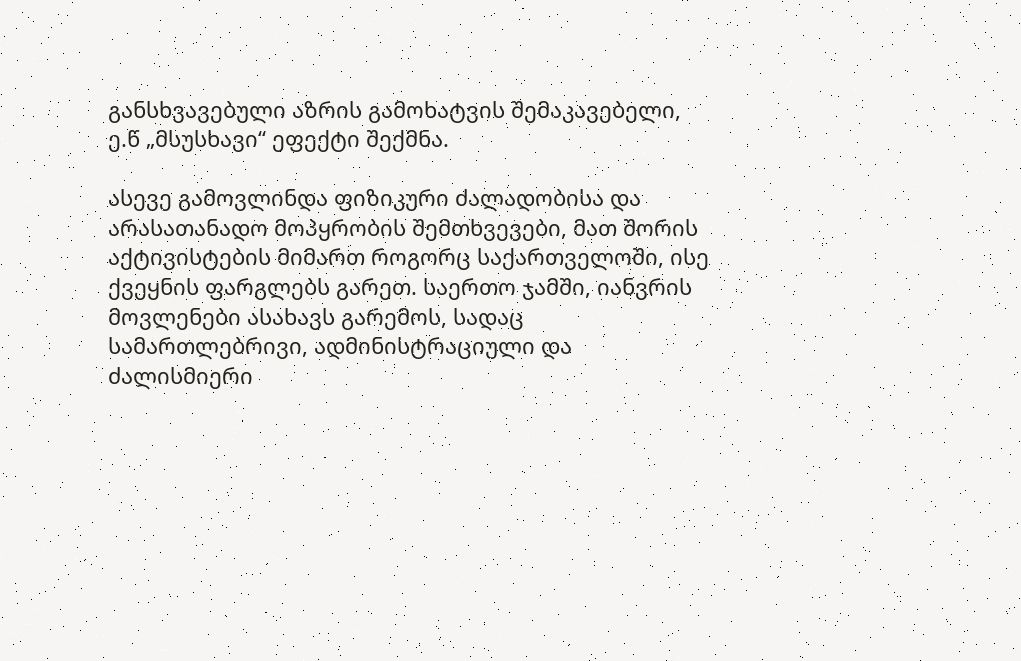განსხვავებული აზრის გამოხატვის შემაკავებელი, ე.წ „მსუსხავი“ ეფექტი შექმნა.

ასევე გამოვლინდა ფიზიკური ძალადობისა და არასათანადო მოპყრობის შემთხვევები, მათ შორის აქტივისტების მიმართ როგორც საქართველოში, ისე ქვეყნის ფარგლებს გარეთ. საერთო ჯამში, იანვრის მოვლენები ასახავს გარემოს, სადაც სამართლებრივი, ადმინისტრაციული და ძალისმიერი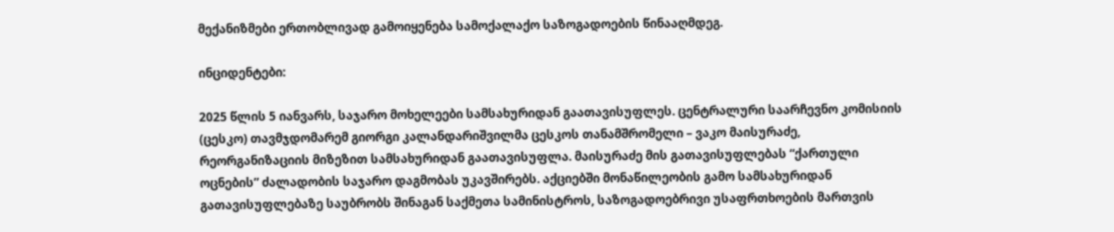მექანიზმები ერთობლივად გამოიყენება სამოქალაქო საზოგადოების წინააღმდეგ.

ინციდენტები:

2025 წლის 5 იანვარს, საჯარო მოხელეები სამსახურიდან გაათავისუფლეს. ცენტრალური საარჩევნო კომისიის (ცესკო) თავმჯდომარემ გიორგი კალანდარიშვილმა ცესკოს თანამშრომელი – ვაკო მაისურაძე, რეორგანიზაციის მიზეზით სამსახურიდან გაათავისუფლა. მაისურაძე მის გათავისუფლებას “ქართული ოცნების” ძალადობის საჯარო დაგმობას უკავშირებს. აქციებში მონაწილეობის გამო სამსახურიდან გათავისუფლებაზე საუბრობს შინაგან საქმეთა სამინისტროს, საზოგადოებრივი უსაფრთხოების მართვის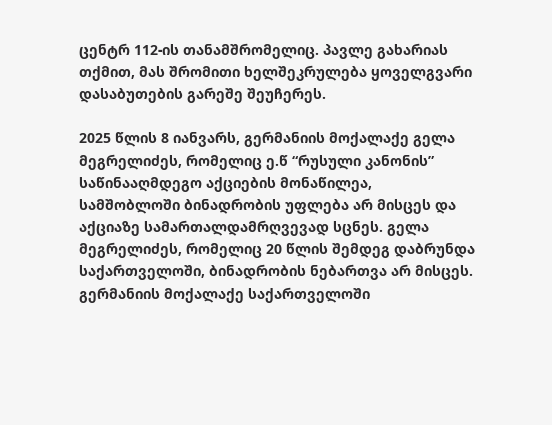ცენტრ 112-ის თანამშრომელიც. პავლე გახარიას თქმით, მას შრომითი ხელშეკრულება ყოველგვარი დასაბუთების გარეშე შეუჩერეს.

2025 წლის 8 იანვარს, გერმანიის მოქალაქე გელა მეგრელიძეს, რომელიც ე.წ “რუსული კანონის” საწინააღმდეგო აქციების მონაწილეა, სამშობლოში ბინადრობის უფლება არ მისცეს და აქციაზე სამართალდამრღვევად სცნეს. გელა მეგრელიძეს, რომელიც 20 წლის შემდეგ დაბრუნდა საქართველოში, ბინადრობის ნებართვა არ მისცეს. გერმანიის მოქალაქე საქართველოში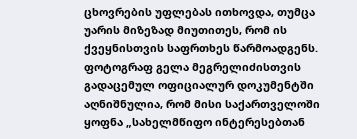ცხოვრების უფლებას ითხოვდა, თუმცა უარის მიზეზად მიუთითეს, რომ ის ქვეყნისთვის საფრთხეს წარმოადგენს. ფოტოგრაფ გელა მეგრელიძისთვის გადაცემულ ოფიციალურ დოკუმენტში აღნიშნულია, რომ მისი საქართველოში ყოფნა „სახელმწიფო ინტერესებთან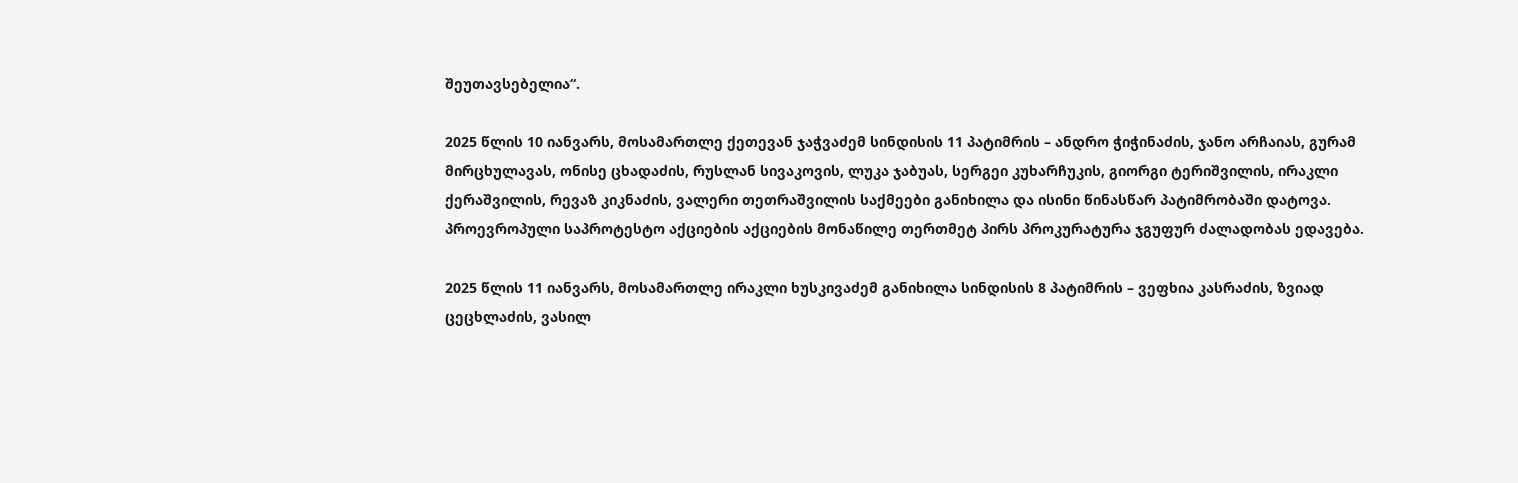შეუთავსებელია“.

2025 წლის 10 იანვარს, მოსამართლე ქეთევან ჯაჭვაძემ სინდისის 11 პატიმრის – ანდრო ჭიჭინაძის, ჯანო არჩაიას, გურამ მირცხულავას, ონისე ცხადაძის, რუსლან სივაკოვის, ლუკა ჯაბუას, სერგეი კუხარჩუკის, გიორგი ტერიშვილის, ირაკლი ქერაშვილის, რევაზ კიკნაძის, ვალერი თეთრაშვილის საქმეები განიხილა და ისინი წინასწარ პატიმრობაში დატოვა. პროევროპული საპროტესტო აქციების აქციების მონაწილე თერთმეტ პირს პროკურატურა ჯგუფურ ძალადობას ედავება.

2025 წლის 11 იანვარს, მოსამართლე ირაკლი ხუსკივაძემ განიხილა სინდისის 8 პატიმრის – ვეფხია კასრაძის, ზვიად ცეცხლაძის, ვასილ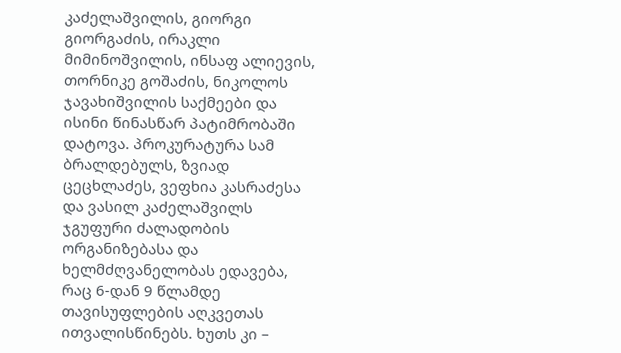კაძელაშვილის, გიორგი გიორგაძის, ირაკლი მიმინოშვილის, ინსაფ ალიევის, თორნიკე გოშაძის, ნიკოლოს ჯავახიშვილის საქმეები და ისინი წინასწარ პატიმრობაში დატოვა. პროკურატურა სამ ბრალდებულს, ზვიად ცეცხლაძეს, ვეფხია კასრაძესა და ვასილ კაძელაშვილს ჯგუფური ძალადობის ორგანიზებასა და ხელმძღვანელობას ედავება, რაც 6-დან 9 წლამდე თავისუფლების აღკვეთას ითვალისწინებს. ხუთს კი –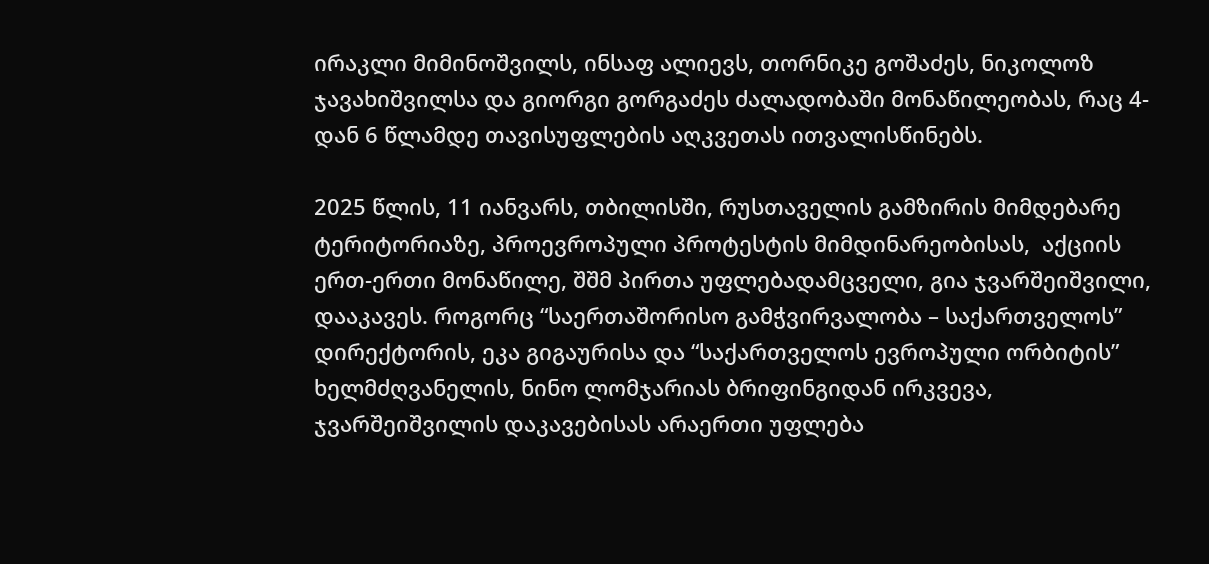ირაკლი მიმინოშვილს, ინსაფ ალიევს, თორნიკე გოშაძეს, ნიკოლოზ ჯავახიშვილსა და გიორგი გორგაძეს ძალადობაში მონაწილეობას, რაც 4-დან 6 წლამდე თავისუფლების აღკვეთას ითვალისწინებს.

2025 წლის, 11 იანვარს, თბილისში, რუსთაველის გამზირის მიმდებარე ტერიტორიაზე, პროევროპული პროტესტის მიმდინარეობისას,  აქციის ერთ-ერთი მონაწილე, შშმ პირთა უფლებადამცველი, გია ჯვარშეიშვილი, დააკავეს. როგორც “საერთაშორისო გამჭვირვალობა – საქართველოს” დირექტორის, ეკა გიგაურისა და “საქართველოს ევროპული ორბიტის” ხელმძღვანელის, ნინო ლომჯარიას ბრიფინგიდან ირკვევა, ჯვარშეიშვილის დაკავებისას არაერთი უფლება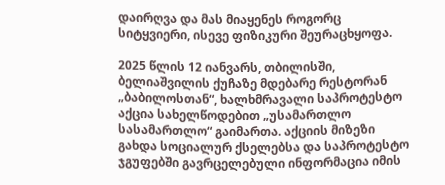დაირღვა და მას მიაყენეს როგორც სიტყვიერი, ისევე ფიზიკური შეურაცხყოფა.

2025 წლის 12 იანვარს, თბილისში, ბელიაშვილის ქუჩაზე მდებარე რესტორან „ბაბილოსთან“, ხალხმრავალი საპროტესტო აქცია სახელწოდებით „უსამართლო სასამართლო“ გაიმართა. აქციის მიზეზი გახდა სოციალურ ქსელებსა და საპროტესტო ჯგუფებში გავრცელებული ინფორმაცია იმის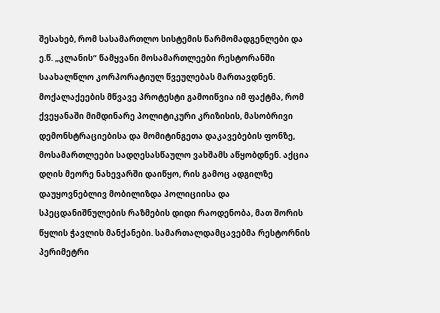შესახებ, რომ სასამართლო სისტემის წარმომადგენლები და ე.წ. „კლანის“ წამყვანი მოსამართლეები რესტორანში საახალწლო კორპორატიულ წვეულებას მართავდნენ. მოქალაქეების მწვავე პროტესტი გამოიწვია იმ ფაქტმა, რომ ქვეყანაში მიმდინარე პოლიტიკური კრიზისის, მასობრივი დემონსტრაციებისა და მომიტინგეთა დაკავებების ფონზე, მოსამართლეები სადღესასწაულო ვახშამს აწყობდნენ. აქცია დღის მეორე ნახევარში დაიწყო, რის გამოც ადგილზე დაუყოვნებლივ მობილიზდა პოლიციისა და სპეცდანიშნულების რაზმების დიდი რაოდენობა, მათ შორის წყლის ჭავლის მანქანები. სამართალდამცავებმა რესტორნის პერიმეტრი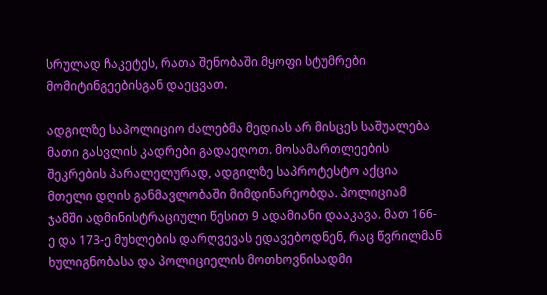სრულად ჩაკეტეს, რათა შენობაში მყოფი სტუმრები მომიტინგეებისგან დაეცვათ.

ადგილზე საპოლიციო ძალებმა მედიას არ მისცეს საშუალება მათი გასვლის კადრები გადაეღოთ. მოსამართლეების შეკრების პარალელურად, ადგილზე საპროტესტო აქცია მთელი დღის განმავლობაში მიმდინარეობდა. პოლიციამ ჯამში ადმინისტრაციული წესით 9 ადამიანი დააკავა. მათ 166-ე და 173-ე მუხლების დარღვევას ედავებოდნენ, რაც წვრილმან ხულიგნობასა და პოლიციელის მოთხოვნისადმი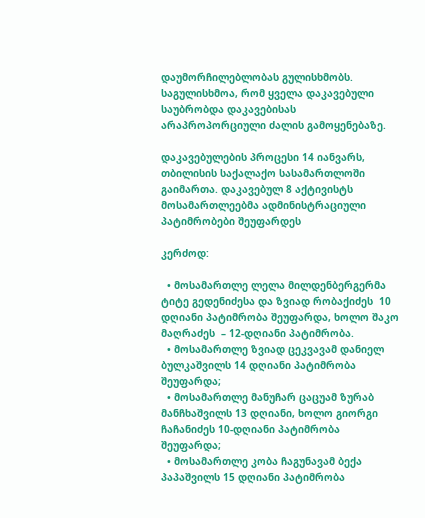დაუმორჩილებლობას გულისხმობს. საგულისხმოა, რომ ყველა დაკავებული საუბრობდა დაკავებისას არაპროპორციული ძალის გამოყენებაზე.

დაკავებულების პროცესი 14 იანვარს, თბილისის საქალაქო სასამართლოში გაიმართა. დაკავებულ 8 აქტივისტს მოსამართლეებმა ადმინისტრაციული პატიმრობები შეუფარდეს

კერძოდ:

  • მოსამართლე ლელა მილდენბერგერმა ტიტე გედენიძესა და ზვიად რობაქიძეს  10 დღიანი პატიმრობა შეუფარდა, ხოლო შაკო მაღრაძეს  – 12-დღიანი პატიმრობა.
  • მოსამართლე ზვიად ცეკვავამ დანიელ ბულკაშვილს 14 დღიანი პატიმრობა შეუფარდა;
  • მოსამართლე მანუჩარ ცაცუამ ზურაბ მანჩხაშვილს 13 დღიანი, ხოლო გიორგი ჩაჩანიძეს 10-დღიანი პატიმრობა შეუფარდა;
  • მოსამართლე კობა ჩაგუნავამ ბექა პაპაშვილს 15 დღიანი პატიმრობა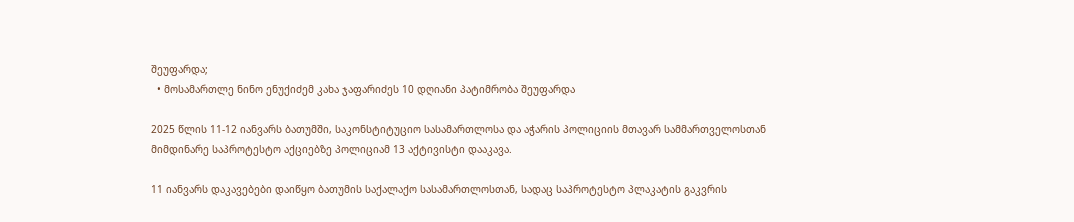შეუფარდა;
  • მოსამართლე ნინო ენუქიძემ კახა ჯაფარიძეს 10 დღიანი პატიმრობა შეუფარდა

2025 წლის 11-12 იანვარს ბათუმში, საკონსტიტუციო სასამართლოსა და აჭარის პოლიციის მთავარ სამმართველოსთან მიმდინარე საპროტესტო აქციებზე პოლიციამ 13 აქტივისტი დააკავა.

11 იანვარს დაკავებები დაიწყო ბათუმის საქალაქო სასამართლოსთან, სადაც საპროტესტო პლაკატის გაკვრის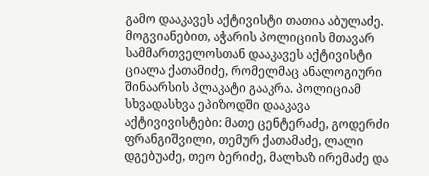გამო დააკავეს აქტივისტი თათია აბულაძე. მოგვიანებით, აჭარის პოლიციის მთავარ სამმართველოსთან დააკავეს აქტივისტი ციალა ქათამიძე, რომელმაც ანალოგიური შინაარსის პლაკატი გააკრა. პოლიციამ სხვადასხვა ეპიზოდში დააკავა აქტივივისტები: მათე ცენტერაძე, გოდერძი ფრანგიშვილი, თემურ ქათამაძე, ლალი დგებუაძე, თეო ბერიძე, მალხაზ ირემაძე და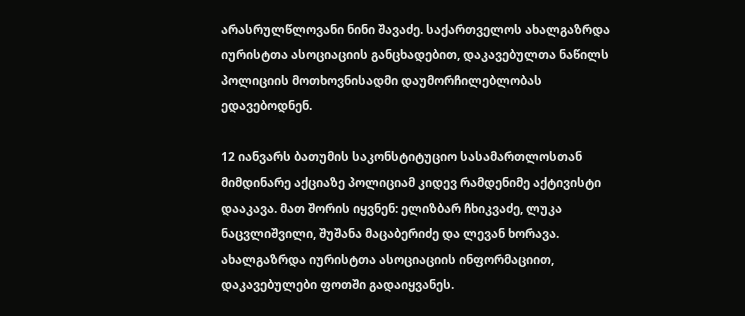არასრულწლოვანი ნინი შავაძე. საქართველოს ახალგაზრდა იურისტთა ასოციაციის განცხადებით, დაკავებულთა ნაწილს პოლიციის მოთხოვნისადმი დაუმორჩილებლობას ედავებოდნენ.

12 იანვარს ბათუმის საკონსტიტუციო სასამართლოსთან მიმდინარე აქციაზე პოლიციამ კიდევ რამდენიმე აქტივისტი დააკავა. მათ შორის იყვნენ: ელიზბარ ჩხიკვაძე, ლუკა ნაცვლიშვილი, შუშანა მაცაბერიძე და ლევან ხორავა. ახალგაზრდა იურისტთა ასოციაციის ინფორმაციით, დაკავებულები ფოთში გადაიყვანეს.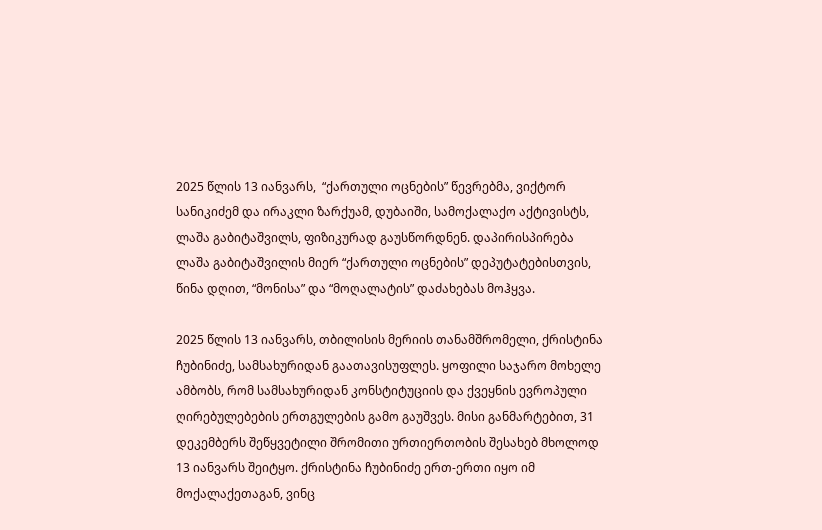2025 წლის 13 იანვარს,  “ქართული ოცნების” წევრებმა, ვიქტორ სანიკიძემ და ირაკლი ზარქუამ, დუბაიში, სამოქალაქო აქტივისტს, ლაშა გაბიტაშვილს, ფიზიკურად გაუსწორდნენ. დაპირისპირება ლაშა გაბიტაშვილის მიერ “ქართული ოცნების” დეპუტატებისთვის, წინა დღით, “მონისა” და “მოღალატის” დაძახებას მოჰყვა.

2025 წლის 13 იანვარს, თბილისის მერიის თანამშრომელი, ქრისტინა ჩუბინიძე, სამსახურიდან გაათავისუფლეს. ყოფილი საჯარო მოხელე ამბობს, რომ სამსახურიდან კონსტიტუციის და ქვეყნის ევროპული ღირებულებების ერთგულების გამო გაუშვეს. მისი განმარტებით, 31 დეკემბერს შეწყვეტილი შრომითი ურთიერთობის შესახებ მხოლოდ 13 იანვარს შეიტყო. ქრისტინა ჩუბინიძე ერთ-ერთი იყო იმ მოქალაქეთაგან, ვინც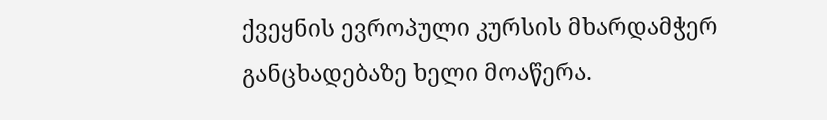ქვეყნის ევროპული კურსის მხარდამჭერ განცხადებაზე ხელი მოაწერა.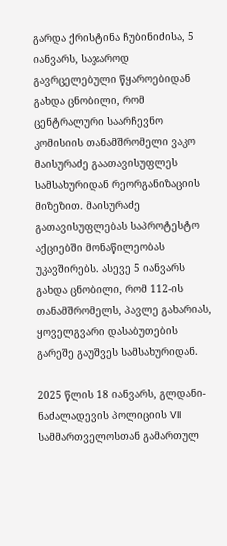გარდა ქრისტინა ჩუბინიძისა, 5 იანვარს, საჯაროდ გავრცელებული წყაროებიდან გახდა ცნობილი, რომ ცენტრალური საარჩევნო კომისიის თანამშრომელი ვაკო მაისურაძე გაათავისუფლეს სამსახურიდან რეორგანიზაციის მიზეზით. მაისურაძე გათავისუფლებას საპროტესტო აქციებში მონაწილეობას უკავშირებს. ასევე 5 იანვარს გახდა ცნობილი, რომ 112-ის თანამშრომელს, პავლე გახარიას, ყოველგვარი დასაბუთების გარეშე გაუშვეს სამსახურიდან.

2025 წლის 18 იანვარს, გლდანი-ნაძალადევის პოლიციის VII სამმართველოსთან გამართულ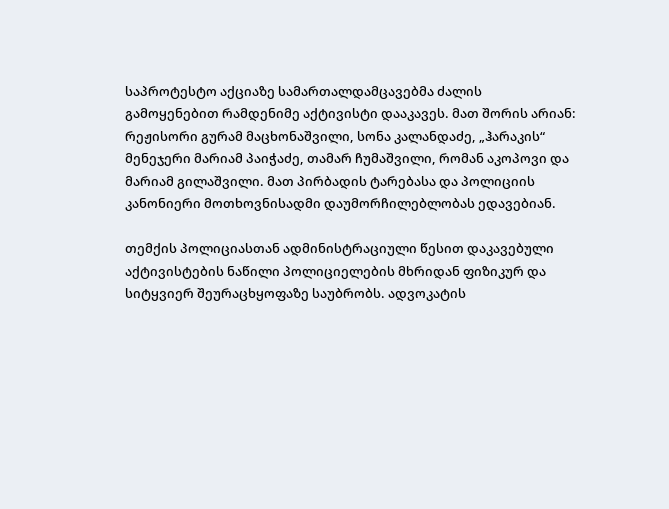საპროტესტო აქციაზე სამართალდამცავებმა ძალის გამოყენებით რამდენიმე აქტივისტი დააკავეს. მათ შორის არიან: რეჟისორი გურამ მაცხონაშვილი, სონა კალანდაძე, „ჰარაკის“ მენეჯერი მარიამ პაიჭაძე, თამარ ჩუმაშვილი, რომან აკოპოვი და მარიამ გილაშვილი. მათ პირბადის ტარებასა და პოლიციის კანონიერი მოთხოვნისადმი დაუმორჩილებლობას ედავებიან.

თემქის პოლიციასთან ადმინისტრაციული წესით დაკავებული აქტივისტების ნაწილი პოლიციელების მხრიდან ფიზიკურ და სიტყვიერ შეურაცხყოფაზე საუბრობს. ადვოკატის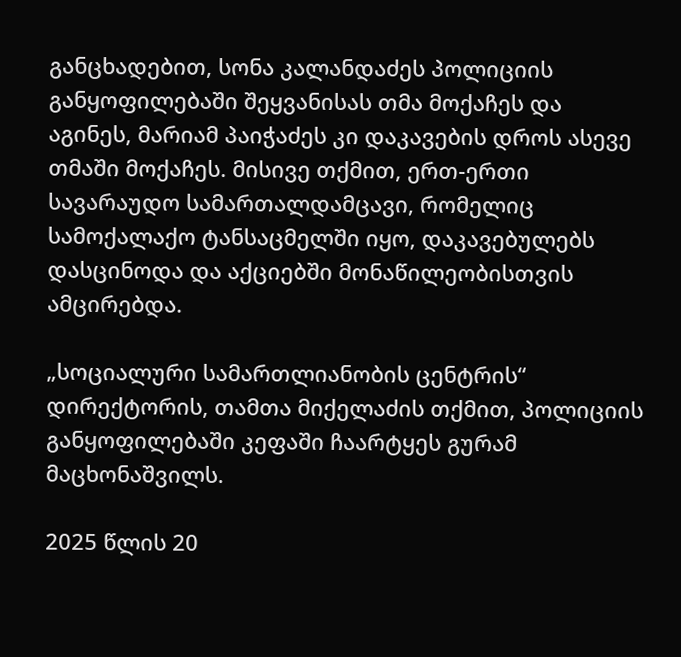განცხადებით, სონა კალანდაძეს პოლიციის განყოფილებაში შეყვანისას თმა მოქაჩეს და აგინეს, მარიამ პაიჭაძეს კი დაკავების დროს ასევე თმაში მოქაჩეს. მისივე თქმით, ერთ-ერთი სავარაუდო სამართალდამცავი, რომელიც სამოქალაქო ტანსაცმელში იყო, დაკავებულებს დასცინოდა და აქციებში მონაწილეობისთვის ამცირებდა.

„სოციალური სამართლიანობის ცენტრის“ დირექტორის, თამთა მიქელაძის თქმით, პოლიციის განყოფილებაში კეფაში ჩაარტყეს გურამ მაცხონაშვილს.

2025 წლის 20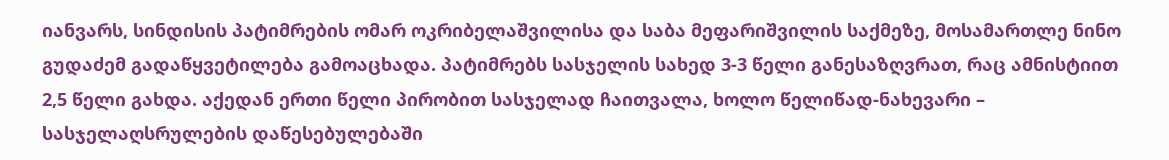იანვარს, სინდისის პატიმრების ომარ ოკრიბელაშვილისა და საბა მეფარიშვილის საქმეზე, მოსამართლე ნინო გუდაძემ გადაწყვეტილება გამოაცხადა. პატიმრებს სასჯელის სახედ 3-3 წელი განესაზღვრათ, რაც ამნისტიით 2,5 წელი გახდა. აქედან ერთი წელი პირობით სასჯელად ჩაითვალა, ხოლო წელიწად-ნახევარი – სასჯელაღსრულების დაწესებულებაში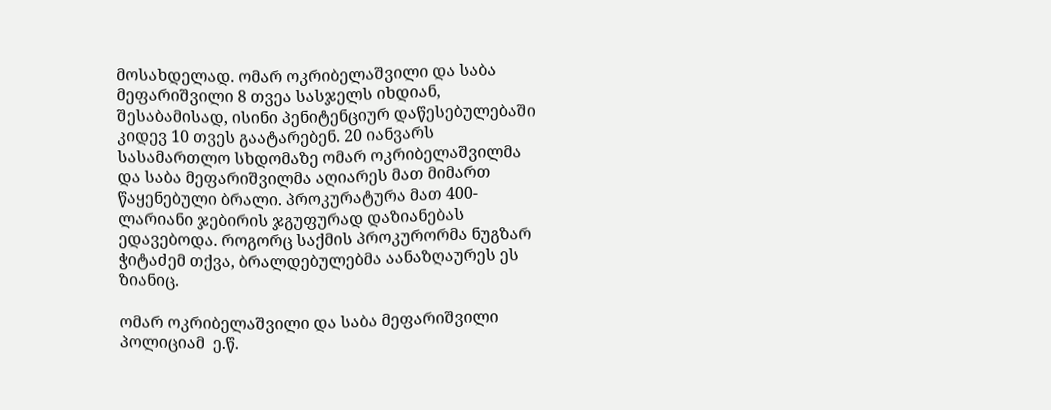მოსახდელად. ომარ ოკრიბელაშვილი და საბა მეფარიშვილი 8 თვეა სასჯელს იხდიან, შესაბამისად, ისინი პენიტენციურ დაწესებულებაში კიდევ 10 თვეს გაატარებენ. 20 იანვარს სასამართლო სხდომაზე ომარ ოკრიბელაშვილმა და საბა მეფარიშვილმა აღიარეს მათ მიმართ წაყენებული ბრალი. პროკურატურა მათ 400-ლარიანი ჯებირის ჯგუფურად დაზიანებას ედავებოდა. როგორც საქმის პროკურორმა ნუგზარ ჭიტაძემ თქვა, ბრალდებულებმა აანაზღაურეს ეს ზიანიც.

ომარ ოკრიბელაშვილი და საბა მეფარიშვილი პოლიციამ  ე.წ.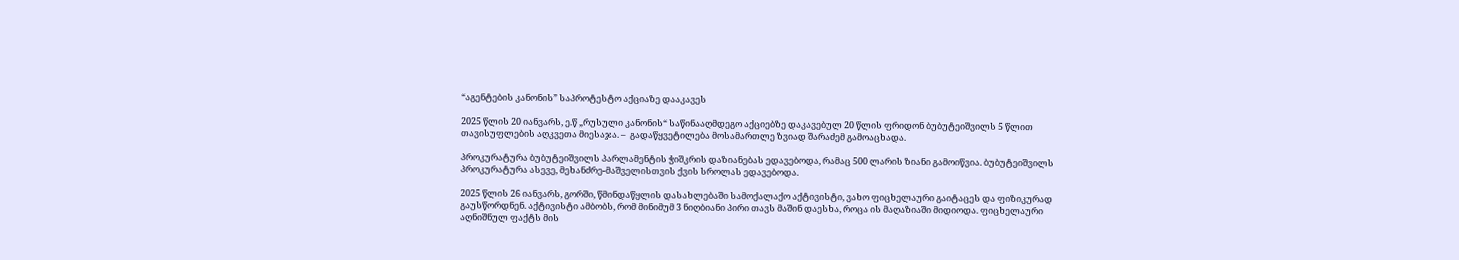“აგენტების კანონის” საპროტესტო აქციაზე დააკავეს

2025 წლის 20 იანვარს, ე.წ „რუსული კანონის“ საწინააღმდეგო აქციებზე დაკავებულ 20 წლის ფრიდონ ბუბუტეიშვილს 5 წლით თავისუფლების აღკვეთა მიესაჯა. –  გადაწყვეტილება მოსამართლე ზვიად შარაძემ გამოაცხადა.

პროკურატურა ბუბუტეიშვილს პარლამენტის ჭიშკრის დაზიანებას ედავებოდა, რამაც 500 ლარის ზიანი გამოიწვია. ბუბუტეიშვილს პროკურატურა ასევე, მეხანძრე-მაშველისთვის ქვის სროლას ედავებოდა.

2025 წლის 26 იანვარს, გორში, წმინდაწყლის დასახლებაში სამოქალაქო აქტივისტი, ვახო ფიცხელაური გაიტაცეს და ფიზიკურად გაუსწორდნენ. აქტივისტი ამბობს, რომ მინიმუმ 3 ნიღბიანი პირი თავს მაშინ დაესხა, როცა ის მაღაზიაში მიდიოდა. ფიცხელაური აღნიშნულ ფაქტს მის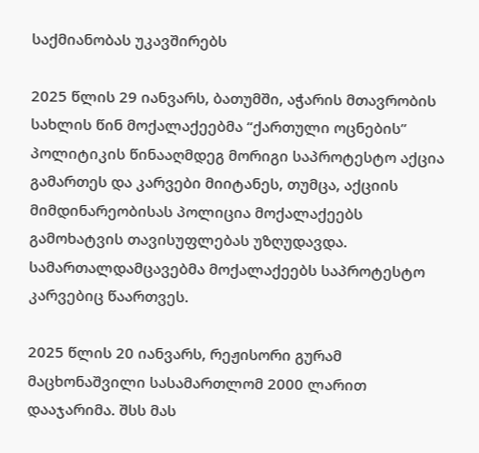საქმიანობას უკავშირებს

2025 წლის 29 იანვარს, ბათუმში, აჭარის მთავრობის სახლის წინ მოქალაქეებმა “ქართული ოცნების” პოლიტიკის წინააღმდეგ მორიგი საპროტესტო აქცია გამართეს და კარვები მიიტანეს, თუმცა, აქციის მიმდინარეობისას პოლიცია მოქალაქეებს გამოხატვის თავისუფლებას უზღუდავდა. სამართალდამცავებმა მოქალაქეებს საპროტესტო კარვებიც წაართვეს.

2025 წლის 20 იანვარს, რეჟისორი გურამ მაცხონაშვილი სასამართლომ 2000 ლარით დააჯარიმა. შსს მას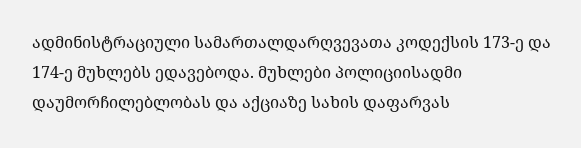ადმინისტრაციული სამართალდარღვევათა კოდექსის 173-ე და 174-ე მუხლებს ედავებოდა. მუხლები პოლიციისადმი დაუმორჩილებლობას და აქციაზე სახის დაფარვას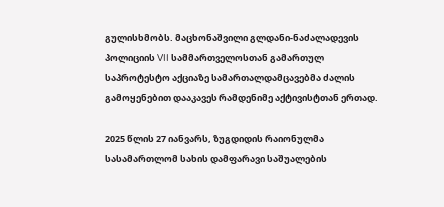გულისხმობს. მაცხონაშვილი გლდანი-ნაძალადევის პოლიციის VII სამმართველოსთან გამართულ საპროტესტო აქციაზე სამართალდამცავებმა ძალის გამოყენებით დააკავეს რამდენიმე აქტივისტთან ერთად.

2025 წლის 27 იანვარს, ზუგდიდის რაიონულმა სასამართლომ სახის დამფარავი საშუალების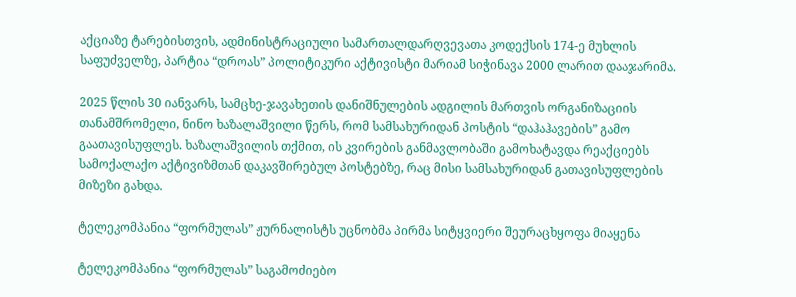აქციაზე ტარებისთვის, ადმინისტრაციული სამართალდარღვევათა კოდექსის 174-ე მუხლის საფუძველზე, პარტია “დროას” პოლიტიკური აქტივისტი მარიამ სიჭინავა 2000 ლარით დააჯარიმა.

2025 წლის 30 იანვარს, სამცხე-ჯავახეთის დანიშნულების ადგილის მართვის ორგანიზაციის თანამშრომელი, ნინო ხაზალაშვილი წერს, რომ სამსახურიდან პოსტის “დაჰაჰავების” გამო გაათავისუფლეს. ხაზალაშვილის თქმით, ის კვირების განმავლობაში გამოხატავდა რეაქციებს სამოქალაქო აქტივიზმთან დაკავშირებულ პოსტებზე, რაც მისი სამსახურიდან გათავისუფლების მიზეზი გახდა.

ტელეკომპანია “ფორმულას” ჟურნალისტს უცნობმა პირმა სიტყვიერი შეურაცხყოფა მიაყენა

ტელეკომპანია “ფორმულას” საგამოძიებო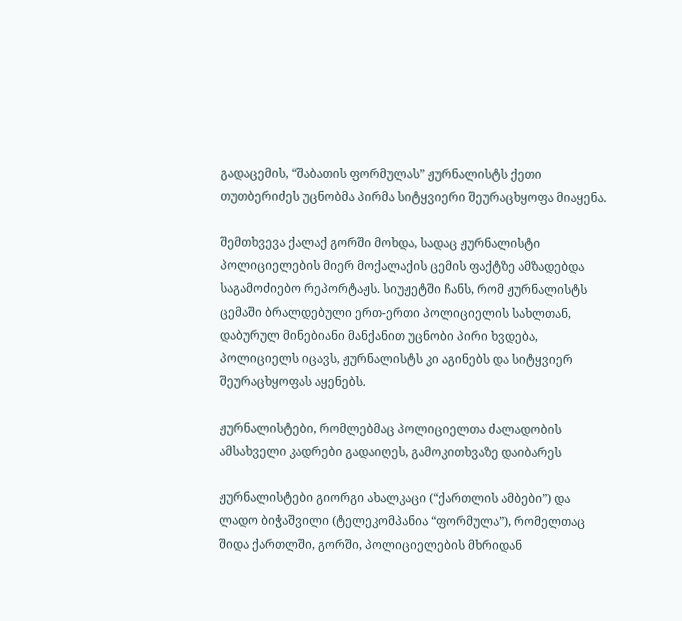გადაცემის, “შაბათის ფორმულას” ჟურნალისტს ქეთი თუთბერიძეს უცნობმა პირმა სიტყვიერი შეურაცხყოფა მიაყენა.

შემთხვევა ქალაქ გორში მოხდა, სადაც ჟურნალისტი პოლიციელების მიერ მოქალაქის ცემის ფაქტზე ამზადებდა საგამოძიებო რეპორტაჟს. სიუჟეტში ჩანს, რომ ჟურნალისტს ცემაში ბრალდებული ერთ-ერთი პოლიციელის სახლთან, დაბურულ მინებიანი მანქანით უცნობი პირი ხვდება, პოლიციელს იცავს, ჟურნალისტს კი აგინებს და სიტყვიერ შეურაცხყოფას აყენებს.

ჟურნალისტები, რომლებმაც პოლიციელთა ძალადობის ამსახველი კადრები გადაიღეს, გამოკითხვაზე დაიბარეს

ჟურნალისტები გიორგი ახალკაცი (“ქართლის ამბები”) და ლადო ბიჭაშვილი (ტელეკომპანია “ფორმულა”), რომელთაც შიდა ქართლში, გორში, პოლიციელების მხრიდან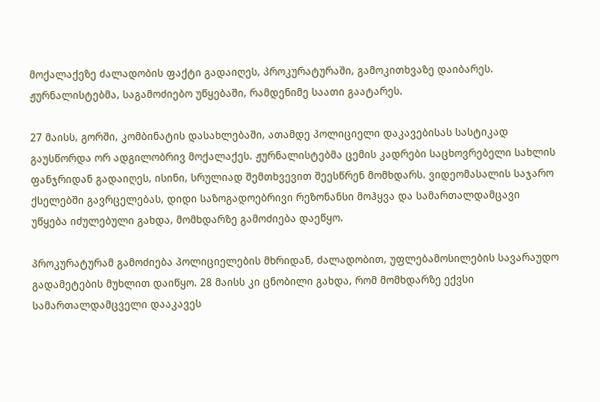მოქალაქეზე ძალადობის ფაქტი გადაიღეს, პროკურატურაში, გამოკითხვაზე დაიბარეს. ჟურნალისტებმა, საგამოძიებო უწყებაში, რამდენიმე საათი გაატარეს.

27 მაისს, გორში, კომბინატის დასახლებაში, ათამდე პოლიციელი დაკავებისას სასტიკად გაუსწორდა ორ ადგილობრივ მოქალაქეს. ჟურნალისტებმა ცემის კადრები საცხოვრებელი სახლის ფანჯრიდან გადაიღეს, ისინი, სრულიად შემთხვევით შეესწრენ მომხდარს. ვიდეომასალის საჯარო ქსელებში გავრცელებას, დიდი საზოგადოებრივი რეზონანსი მოჰყვა და სამართალდამცავი უწყება იძულებული გახდა, მომხდარზე გამოძიება დაეწყო.

პროკურატურამ გამოძიება პოლიციელების მხრიდან, ძალადობით, უფლებამოსილების სავარაუდო გადამეტების მუხლით დაიწყო. 28 მაისს კი ცნობილი გახდა, რომ მომხდარზე ექვსი სამართალდამცველი დააკავეს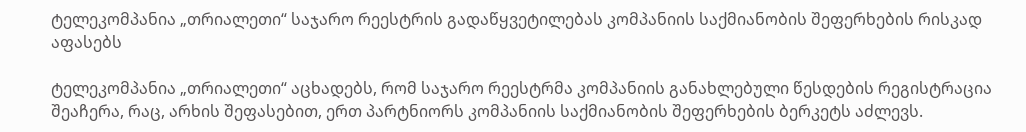ტელეკომპანია „თრიალეთი“ საჯარო რეესტრის გადაწყვეტილებას კომპანიის საქმიანობის შეფერხების რისკად აფასებს

ტელეკომპანია „თრიალეთი“ აცხადებს, რომ საჯარო რეესტრმა კომპანიის განახლებული წესდების რეგისტრაცია შეაჩერა, რაც, არხის შეფასებით, ერთ პარტნიორს კომპანიის საქმიანობის შეფერხების ბერკეტს აძლევს.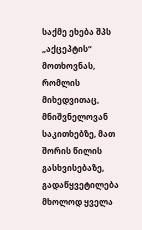საქმე ეხება შპს „აქცეპტის“ მოთხოვნას, რომლის მიხედვითაც, მნიშვნელოვან საკითხებზე, მათ შორის წილის გასხვისებაზე, გადაწყვეტილება მხოლოდ ყველა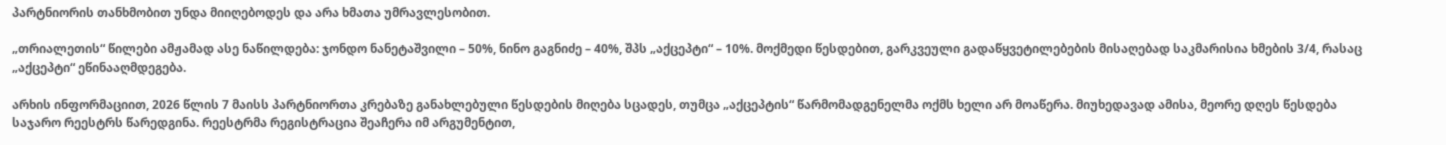პარტნიორის თანხმობით უნდა მიიღებოდეს და არა ხმათა უმრავლესობით.

„თრიალეთის“ წილები ამჟამად ასე ნაწილდება: ჯონდო ნანეტაშვილი – 50%, ნინო გაგნიძე – 40%, შპს „აქცეპტი“ – 10%. მოქმედი წესდებით, გარკვეული გადაწყვეტილებების მისაღებად საკმარისია ხმების 3/4, რასაც „აქცეპტი“ ეწინააღმდეგება.

არხის ინფორმაციით, 2026 წლის 7 მაისს პარტნიორთა კრებაზე განახლებული წესდების მიღება სცადეს, თუმცა „აქცეპტის“ წარმომადგენელმა ოქმს ხელი არ მოაწერა. მიუხედავად ამისა, მეორე დღეს წესდება საჯარო რეესტრს წარედგინა. რეესტრმა რეგისტრაცია შეაჩერა იმ არგუმენტით,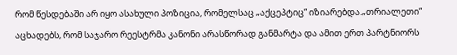რომ წესდებაში არ იყო ასახული პოზიცია, რომელსაც „აქცეპტიც“ იზიარებდა.„თრიალეთი“ აცხადებს, რომ საჯარო რეესტრმა კანონი არასწორად განმარტა და ამით ერთ პარტნიორს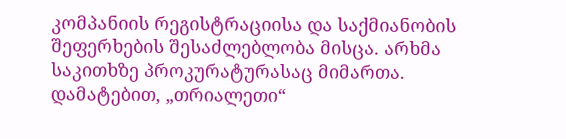კომპანიის რეგისტრაციისა და საქმიანობის შეფერხების შესაძლებლობა მისცა. არხმა საკითხზე პროკურატურასაც მიმართა. დამატებით, „თრიალეთი“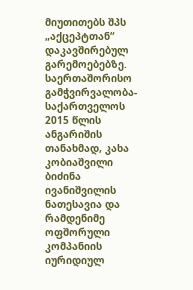მიუთითებს შპს „აქცეპტთან“ დაკავშირებულ გარემოებებზე. საერთაშორისო გამჭვირვალობა-საქართველოს 2015 წლის ანგარიშის თანახმად, კახა კობიაშვილი ბიძინა ივანიშვილის ნათესავია და რამდენიმე ოფშორული კომპანიის იურიდიულ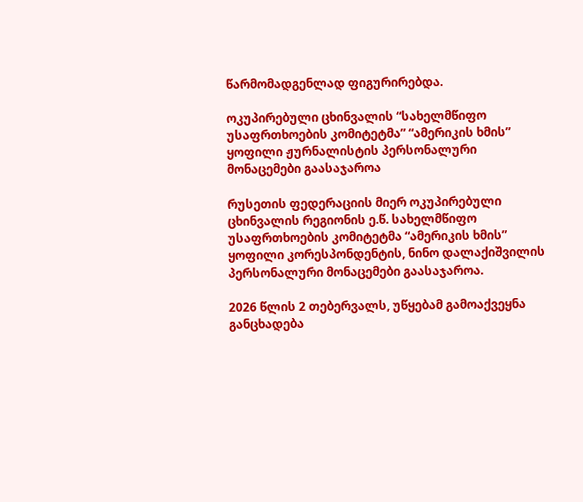წარმომადგენლად ფიგურირებდა.

ოკუპირებული ცხინვალის “სახელმწიფო უსაფრთხოების კომიტეტმა” “ამერიკის ხმის” ყოფილი ჟურნალისტის პერსონალური მონაცემები გაასაჯაროა

რუსეთის ფედერაციის მიერ ოკუპირებული ცხინვალის რეგიონის ე.წ. სახელმწიფო უსაფრთხოების კომიტეტმა “ამერიკის ხმის” ყოფილი კორესპონდენტის, ნინო დალაქიშვილის პერსონალური მონაცემები გაასაჯაროა.

2026 წლის 2 თებერვალს, უწყებამ გამოაქვეყნა განცხადება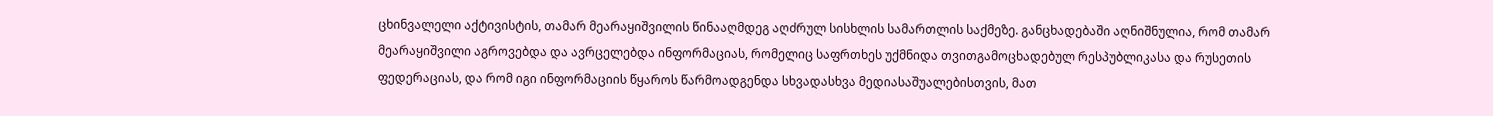ცხინვალელი აქტივისტის, თამარ მეარაყიშვილის წინააღმდეგ აღძრულ სისხლის სამართლის საქმეზე. განცხადებაში აღნიშნულია, რომ თამარ მეარაყიშვილი აგროვებდა და ავრცელებდა ინფორმაციას, რომელიც საფრთხეს უქმნიდა თვითგამოცხადებულ რესპუბლიკასა და რუსეთის ფედერაციას, და რომ იგი ინფორმაციის წყაროს წარმოადგენდა სხვადასხვა მედიასაშუალებისთვის, მათ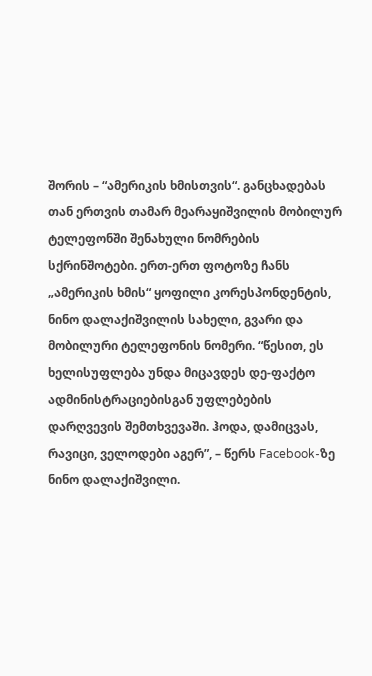შორის – “ამერიკის ხმისთვის“. განცხადებას თან ერთვის თამარ მეარაყიშვილის მობილურ ტელეფონში შენახული ნომრების სქრინშოტები. ერთ-ერთ ფოტოზე ჩანს „ამერიკის ხმის“ ყოფილი კორესპონდენტის, ნინო დალაქიშვილის სახელი, გვარი და მობილური ტელეფონის ნომერი. “წესით, ეს ხელისუფლება უნდა მიცავდეს დე-ფაქტო ადმინისტრაციებისგან უფლებების დარღვევის შემთხვევაში. ჰოდა, დამიცვას, რავიცი, ველოდები აგერ”, – წერს Facebook-ზე ნინო დალაქიშვილი.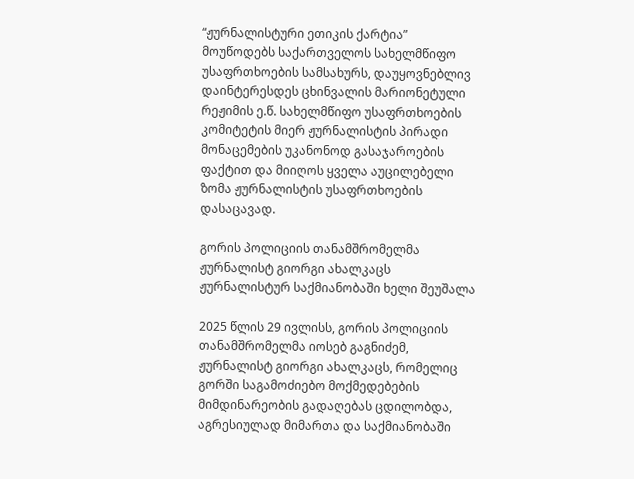“ჟურნალისტური ეთიკის ქარტია” მოუწოდებს საქართველოს სახელმწიფო უსაფრთხოების სამსახურს, დაუყოვნებლივ დაინტერესდეს ცხინვალის მარიონეტული რეჟიმის ე.წ. სახელმწიფო უსაფრთხოების კომიტეტის მიერ ჟურნალისტის პირადი მონაცემების უკანონოდ გასაჯაროების ფაქტით და მიიღოს ყველა აუცილებელი ზომა ჟურნალისტის უსაფრთხოების დასაცავად.

გორის პოლიციის თანამშრომელმა ჟურნალისტ გიორგი ახალკაცს ჟურნალისტურ საქმიანობაში ხელი შეუშალა

2025 წლის 29 ივლისს, გორის პოლიციის თანამშრომელმა იოსებ გაგნიძემ, ჟურნალისტ გიორგი ახალკაცს, რომელიც გორში საგამოძიებო მოქმედებების მიმდინარეობის გადაღებას ცდილობდა, აგრესიულად მიმართა და საქმიანობაში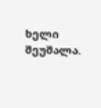ხელი შეუშალა.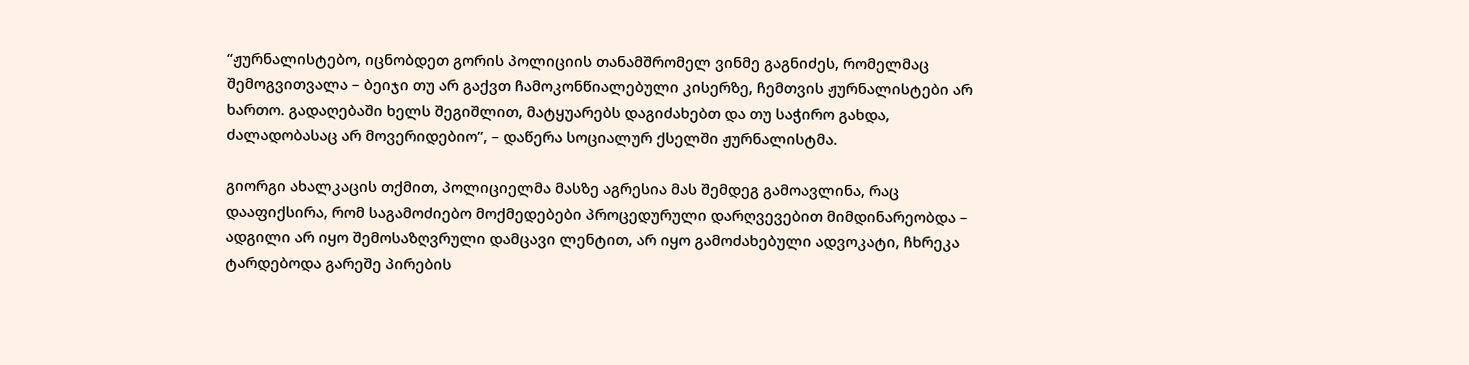“ჟურნალისტებო, იცნობდეთ გორის პოლიციის თანამშრომელ ვინმე გაგნიძეს, რომელმაც შემოგვითვალა – ბეიჯი თუ არ გაქვთ ჩამოკონწიალებული კისერზე, ჩემთვის ჟურნალისტები არ ხართო. გადაღებაში ხელს შეგიშლით, მატყუარებს დაგიძახებთ და თუ საჭირო გახდა, ძალადობასაც არ მოვერიდებიო”, – დაწერა სოციალურ ქსელში ჟურნალისტმა.

გიორგი ახალკაცის თქმით, პოლიციელმა მასზე აგრესია მას შემდეგ გამოავლინა, რაც დააფიქსირა, რომ საგამოძიებო მოქმედებები პროცედურული დარღვევებით მიმდინარეობდა – ადგილი არ იყო შემოსაზღვრული დამცავი ლენტით, არ იყო გამოძახებული ადვოკატი, ჩხრეკა ტარდებოდა გარეშე პირების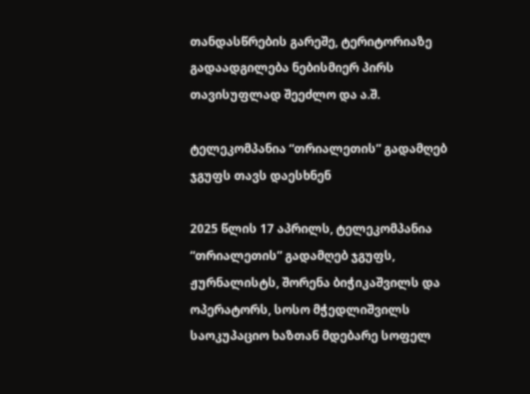თანდასწრების გარეშე, ტერიტორიაზე გადაადგილება ნებისმიერ პირს თავისუფლად შეეძლო და ა.შ.

ტელეკომპანია “თრიალეთის” გადამღებ ჯგუფს თავს დაესხნენ

2025 წლის 17 აპრილს, ტელეკომპანია “თრიალეთის” გადამღებ ჯგუფს, ჟურნალისტს, შორენა ბიჭიკაშვილს და ოპერატორს, სოსო მჭედლიშვილს საოკუპაციო ხაზთან მდებარე სოფელ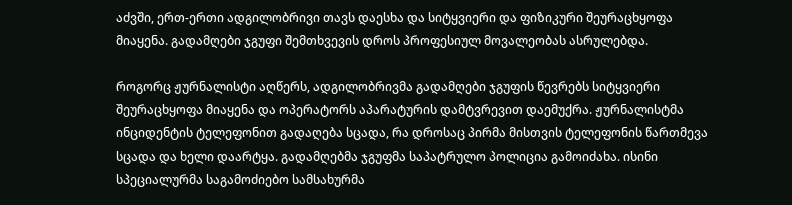აძვში, ერთ-ერთი ადგილობრივი თავს დაესხა და სიტყვიერი და ფიზიკური შეურაცხყოფა მიაყენა. გადამღები ჯგუფი შემთხვევის დროს პროფესიულ მოვალეობას ასრულებდა.

როგორც ჟურნალისტი აღწერს, ადგილობრივმა გადამღები ჯგუფის წევრებს სიტყვიერი შეურაცხყოფა მიაყენა და ოპერატორს აპარატურის დამტვრევით დაემუქრა. ჟურნალისტმა ინციდენტის ტელეფონით გადაღება სცადა, რა დროსაც პირმა მისთვის ტელეფონის წართმევა სცადა და ხელი დაარტყა. გადამღებმა ჯგუფმა საპატრულო პოლიცია გამოიძახა. ისინი სპეციალურმა საგამოძიებო სამსახურმა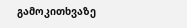გამოკითხვაზე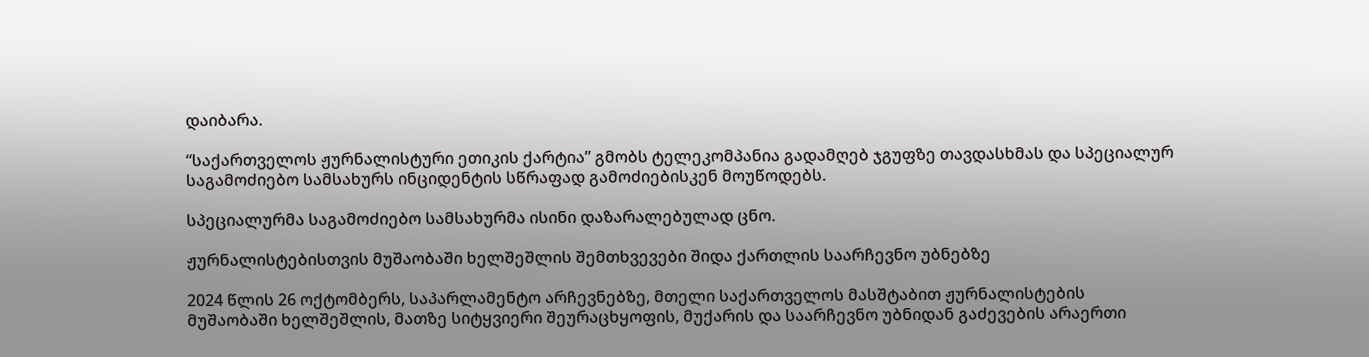დაიბარა.

“საქართველოს ჟურნალისტური ეთიკის ქარტია” გმობს ტელეკომპანია გადამღებ ჯგუფზე თავდასხმას და სპეციალურ საგამოძიებო სამსახურს ინციდენტის სწრაფად გამოძიებისკენ მოუწოდებს.

სპეციალურმა საგამოძიებო სამსახურმა ისინი დაზარალებულად ცნო.

ჟურნალისტებისთვის მუშაობაში ხელშეშლის შემთხვევები შიდა ქართლის საარჩევნო უბნებზე

2024 წლის 26 ოქტომბერს, საპარლამენტო არჩევნებზე, მთელი საქართველოს მასშტაბით ჟურნალისტების მუშაობაში ხელშეშლის, მათზე სიტყვიერი შეურაცხყოფის, მუქარის და საარჩევნო უბნიდან გაძევების არაერთი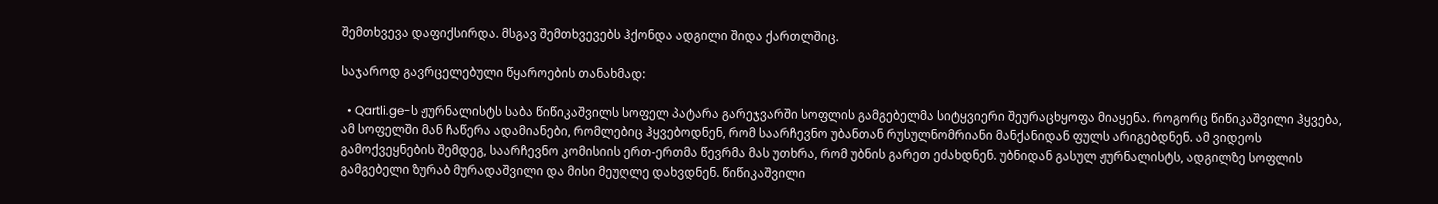შემთხვევა დაფიქსირდა. მსგავ შემთხვევებს ჰქონდა ადგილი შიდა ქართლშიც.

საჯაროდ გავრცელებული წყაროების თანახმად:

  • Qartli.ge-ს ჟურნალისტს საბა წიწიკაშვილს სოფელ პატარა გარეჯვარში სოფლის გამგებელმა სიტყვიერი შეურაცხყოფა მიაყენა. როგორც წიწიკაშვილი ჰყვება, ამ სოფელში მან ჩაწერა ადამიანები, რომლებიც ჰყვებოდნენ, რომ საარჩევნო უბანთან რუსულნომრიანი მანქანიდან ფულს არიგებდნენ. ამ ვიდეოს გამოქვეყნების შემდეგ, საარჩევნო კომისიის ერთ-ერთმა წევრმა მას უთხრა, რომ უბნის გარეთ ეძახდნენ. უბნიდან გასულ ჟურნალისტს, ადგილზე სოფლის გამგებელი ზურაბ მურადაშვილი და მისი მეუღლე დახვდნენ. წიწიკაშვილი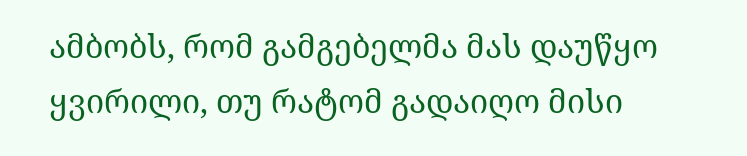ამბობს, რომ გამგებელმა მას დაუწყო ყვირილი, თუ რატომ გადაიღო მისი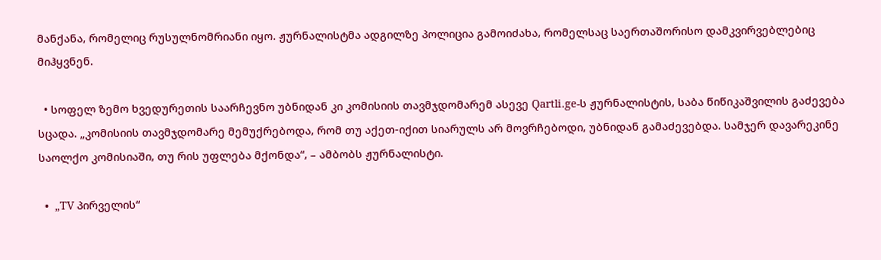მანქანა, რომელიც რუსულნომრიანი იყო. ჟურნალისტმა ადგილზე პოლიცია გამოიძახა, რომელსაც საერთაშორისო დამკვირვებლებიც მიჰყვნენ.

  • სოფელ ზემო ხვედურეთის საარჩევნო უბნიდან კი კომისიის თავმჯდომარემ ასევე Qartli.ge-ს ჟურნალისტის, საბა წიწიკაშვილის გაძევება სცადა. „კომისიის თავმჯდომარე მემუქრებოდა, რომ თუ აქეთ-იქით სიარულს არ მოვრჩებოდი, უბნიდან გამაძევებდა. სამჯერ დავარეკინე საოლქო კომისიაში, თუ რის უფლება მქონდა“, – ამბობს ჟურნალისტი.

  •  „TV პირველის“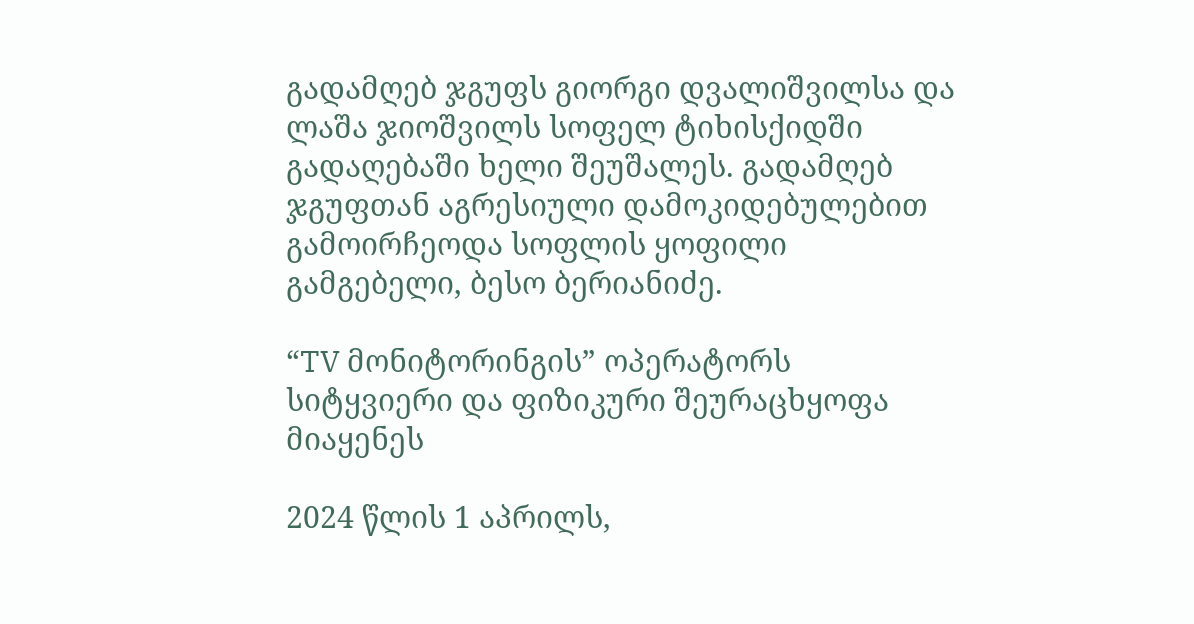გადამღებ ჯგუფს გიორგი დვალიშვილსა და ლაშა ჯიოშვილს სოფელ ტიხისქიდში გადაღებაში ხელი შეუშალეს. გადამღებ ჯგუფთან აგრესიული დამოკიდებულებით გამოირჩეოდა სოფლის ყოფილი გამგებელი, ბესო ბერიანიძე.

“TV მონიტორინგის” ოპერატორს სიტყვიერი და ფიზიკური შეურაცხყოფა მიაყენეს

2024 წლის 1 აპრილს,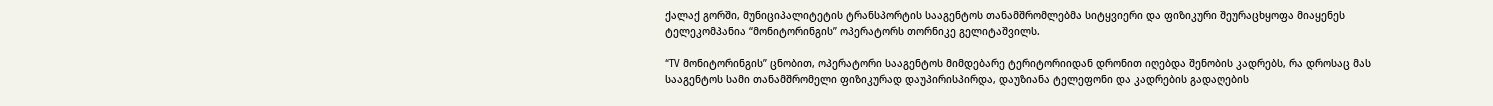ქალაქ გორში, მუნიციპალიტეტის ტრანსპორტის სააგენტოს თანამშრომლებმა სიტყვიერი და ფიზიკური შეურაცხყოფა მიაყენეს ტელეკომპანია “მონიტორინგის” ოპერატორს თორნიკე გელიტაშვილს.

“TV მონიტორინგის” ცნობით, ოპერატორი სააგენტოს მიმდებარე ტერიტორიიდან დრონით იღებდა შენობის კადრებს, რა დროსაც მას სააგენტოს სამი თანამშრომელი ფიზიკურად დაუპირისპირდა, დაუზიანა ტელეფონი და კადრების გადაღების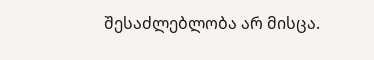შესაძლებლობა არ მისცა.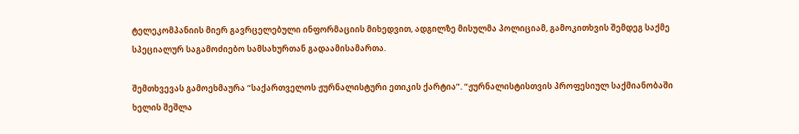ტელეკომპანიის მიერ გავრცელებული ინფორმაციის მიხედვით, ადგილზე მისულმა პოლიციამ, გამოკითხვის შემდეგ საქმე სპეციალურ საგამოძიებო სამსახურთან გადაამისამართა.

შემთხვევას გამოეხმაურა “საქართველოს ჟურნალისტური ეთიკის ქარტია”. “ჟურნალისტისთვის პროფესიულ საქმიანობაში ხელის შეშლა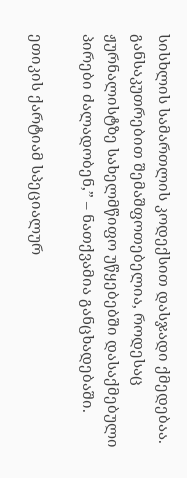სისხლის სამართლის კოდექსით დასჯადი ქმედებაა. განსაკუთრებით შემაშფოთებელია, როდესაც ჟურნალისტზე სახელმწიფო უწყებებში დასაქმებული პირები ძალადობენ,” – ნათქვამია განცხადებაში.

ეთიკის ქარტიამ სპეციალურ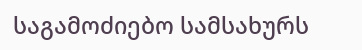საგამოძიებო სამსახურს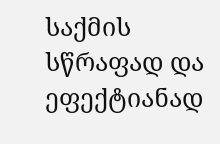საქმის სწრაფად და ეფექტიანად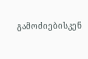გამოძიებისკენ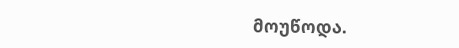მოუწოდა.